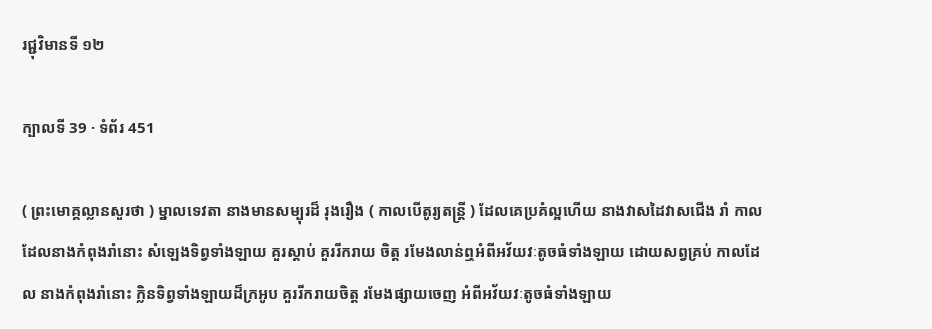រជ្ជុវិមានទី ១២

ក្បាលទី 39 · ទំព័រ 451

( ព្រះមោគ្គល្លានសួរថា ) ម្នាលទេវតា នាងមានសម្បុរដ៏ រុងរឿង ( កាលបើតូរ្យតន្រ្តី ) ដែលគេប្រគំល្អហើយ នាងវាសដៃវាសជើង រាំ កាលដែលនាងកំពុងរាំនោះ សំឡេងទិព្វទាំងឡាយ គួរស្តាប់ គួររីករាយ ចិត្ត រមែងលាន់ឮអំពីអវ័យវៈតូចធំទាំងឡាយ ដោយសព្វគ្រប់ កាលដែល នាងកំពុងរាំនោះ ក្លិនទិព្វទាំងឡាយដ៏ក្រអូប គួររីករាយចិត្ត រមែងផ្សាយចេញ អំពីអវ័យវៈតូចធំទាំងឡាយ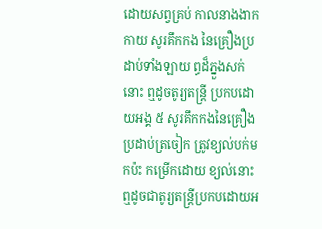ដោយសព្វគ្រប់ កាលនាងងាកកាយ សូរគឹកកង នៃគ្រឿងប្រដាប់ទាំងឡាយ ព្ធដ៏ភ្នួងសក់នោះ ឮដូចតូរ្យតន្រ្តី ប្រកបដោយអង្គ ៥ សូរគឹកកងនៃគ្រឿងប្រដាប់ត្រចៀក ត្រូវខ្យល់បក់មកប៉ះ កម្រើកដោយ ខ្យល់នោះ ឮដូចជាតូរ្យតន្រ្តីប្រកបដោយអ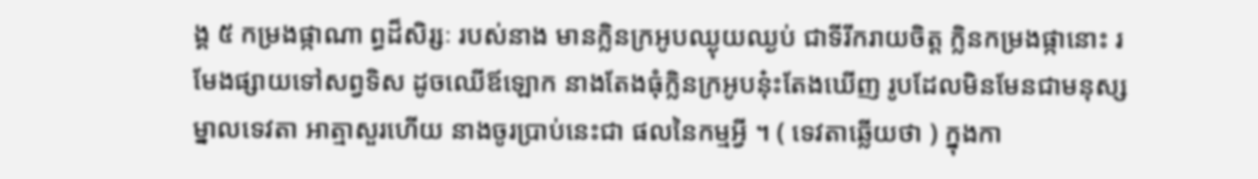ង្គ ៥ កម្រងផ្កាណា ព្ធដ៏សិរ្សៈ របស់នាង មានក្លិនក្រអូបឈ្ងុយឈ្ងប់ ជាទីរីករាយចិត្ត ក្លិនកម្រងផ្កានោះ រមែងផ្សាយទៅសព្វទិស ដូចឈើឪឡោក នាងតែងធុំក្លិនក្រអូបនុ៎ះតែងឃើញ រូបដែលមិនមែនជាមនុស្ស ម្នាលទេវតា អាត្មាសួរហើយ នាងចូរប្រាប់នេះជា ផលនៃកម្មអ្វី ។ ( ទេវតាឆ្លើយថា ) ក្នុងកា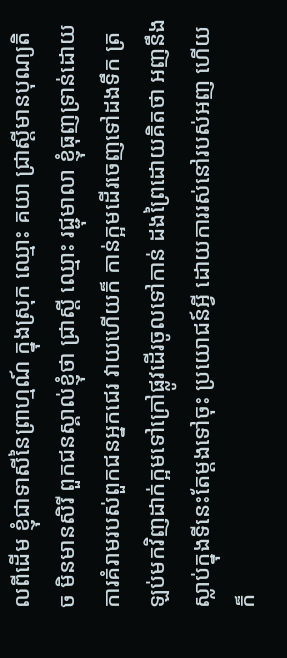លពីដើម ខ្ញុំជាទាសីនៃព្រាហ្មណ៍ ក្នុងស្រុក ឈ្មោះ គយា ជ្រាស្តីមានបុណ្យតិច មិនមានសិរី ពួកជនស្គាល់ខ្ញុំថា ជ្រាស្តី ឈ្មោះ រជ្ជុមាលា ខ្ញុំធុញទ្រាន់ដោយការគំរាមរបស់ពួកជនអ្នកជេរ វាយហើយក៏ កាន់ក្អមដើរចេញទៅដងទឹក ត្រឡប់មកវិញដាក់ក្អមទៅក្រៅផ្លូវដើរចូលទៅកាន់ ដងព្រៃដោយគិតថា អញនឹងស្លាប់ក្នុងទីនេះតែម្តងទៅចុះ ប្រយោជន៍អ្វី ដោយការរស់នៅរបស់អញ ហើយក៏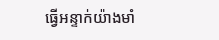ធ្វើអន្ទាក់យ៉ាងមាំ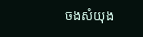ចងសំយុង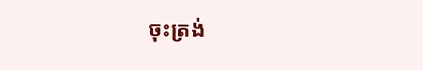ចុះត្រង់